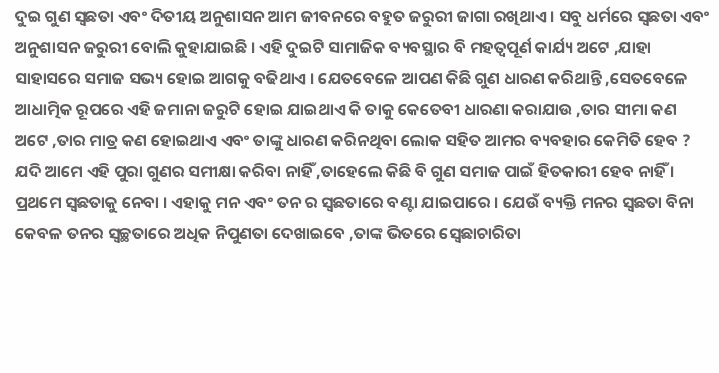ଦୁଇ ଗୁଣ ସ୍ଵଛତା ଏବଂ ଦିତୀୟ ଅନୁଶାସନ ଆମ ଜୀବନରେ ବହୁତ ଜରୁରୀ ଜାଗା ରଖିଥାଏ । ସବୁ ଧର୍ମରେ ସ୍ଵଛତା ଏବଂ ଅନୁଶାସନ ଜରୁରୀ ବୋଲି କୁହାଯାଇଛି । ଏହି ଦୁଇଟି ସାମାଜିକ ବ୍ୟବସ୍ଥାର ବି ମହତ୍ଵପୂର୍ଣ କାର୍ଯ୍ୟ ଅଟେ ,ଯାହା ସାହାସରେ ସମାଜ ସଭ୍ୟ ହୋଇ ଆଗକୁ ବଢିଥାଏ । ଯେତବେଳେ ଆପଣ କିଛି ଗୁଣ ଧାରଣ କରିଥାନ୍ତି ,ସେତବେଳେ ଆଧାତ୍ମିକ ରୂପରେ ଏହି ଜମାନା ଜରୁଟି ହୋଇ ଯାଇଥାଏ କି ତାକୁ କେତେବୀ ଧାରଣା କରାଯାଉ ,ତାର ସୀମା କଣ ଅଟେ ,ତାର ମାତ୍ର କଣ ହୋଇଥାଏ ଏବଂ ତାଙ୍କୁ ଧାରଣ କରିନଥିବା ଲୋକ ସହିତ ଆମର ବ୍ୟବହାର କେମିତି ହେବ ?
ଯଦି ଆମେ ଏହି ପୁରା ଗୁଣର ସମୀକ୍ଷା କରିବା ନାହିଁ ,ତାହେଲେ କିଛି ବି ଗୁଣ ସମାଜ ପାଇଁ ହିତକାରୀ ହେବ ନାହିଁ ।
ପ୍ରଥମେ ସ୍ଵଛତାକୁ ନେବା । ଏହାକୁ ମନ ଏବଂ ତନ ର ସ୍ଵଛତାରେ ବଣ୍ଟା ଯାଇପାରେ । ଯେଉଁ ବ୍ୟକ୍ତି ମନର ସ୍ଵଛତା ବିନା କେବଳ ତନର ସ୍ବଚ୍ଛତାରେ ଅଧିକ ନିପୁଣତା ଦେଖାଇବେ ,ତାଙ୍କ ଭିତରେ ସ୍ଵେଛାଚାରିତା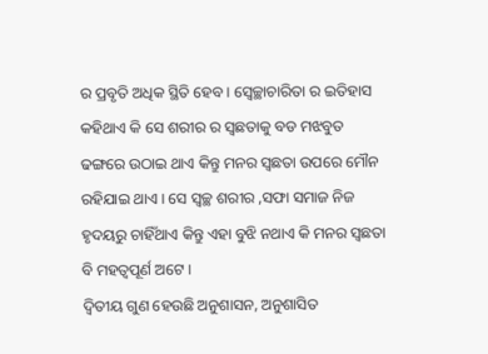ର ପ୍ରବୃତି ଅଧିକ ସ୍ଥିତି ହେବ । ସ୍ଵେଚ୍ଛାଚାରିତା ର ଇତିହାସ କହିଥାଏ କି ସେ ଶରୀର ର ସ୍ଵଛତାକୁ ବଡ ମଝବୁତ ଢଙ୍ଗରେ ଉଠାଇ ଥାଏ କିନ୍ତୁ ମନର ସ୍ଵଛତା ଉପରେ ମୌନ ରହିଯାଇ ଥାଏ । ସେ ସ୍ବଚ୍ଛ ଶରୀର ,ସଫା ସମାଜ ନିଜ ହୃଦୟରୁ ଚାହିଁଥାଏ କିନ୍ତୁ ଏହା ବୁଝି ନଥାଏ କି ମନର ସ୍ଵଛତା ବି ମହତ୍ଵପୂର୍ଣ ଅଟେ ।
ଦ୍ଵିତୀୟ ଗୁଣ ହେଉଛି ଅନୁଶାସନ, ଅନୁଶାସିତ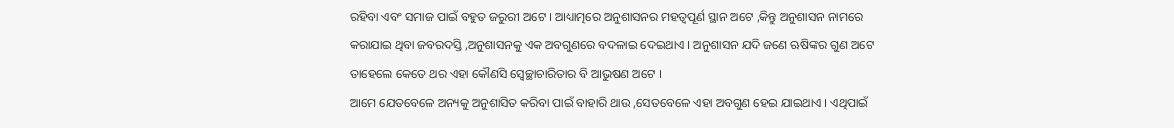ରହିବା ଏବଂ ସମାଜ ପାଇଁ ବହୁତ ଜରୁରୀ ଅଟେ । ଆଧ୍ୟାତ୍ମରେ ଅନୁଶାସନର ମହତ୍ଵପୂର୍ଣ ସ୍ଥାନ ଅଟେ ,କିନ୍ତୁ ଅନୁଶାସନ ନାମରେ କରାଯାଇ ଥିବା ଜବରଦସ୍ତି ,ଅନୁଶାସନକୁ ଏକ ଅବଗୁଣରେ ବଦଳାଇ ଦେଇଥାଏ । ଅନୁଶାସନ ଯଦି ଜଣେ ଋଷିଙ୍କର ଗୁଣ ଅଟେ ତାହେଲେ କେତେ ଥର ଏହା କୌଣସି ସ୍ଵେଚ୍ଛାଚାରିତାର ବି ଆଭୁଷଣ ଅଟେ ।
ଆମେ ଯେତବେଳେ ଅନ୍ୟକୁ ଅନୁଶାସିତ କରିବା ପାଇଁ ବାହାରି ଥାଉ ,ସେତବେଳେ ଏହା ଅବଗୁଣ ହେଇ ଯାଇଥାଏ । ଏଥିପାଇଁ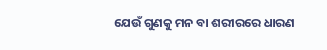ଯେଉଁ ଗୁଣକୁ ମନ ବା ଶରୀରରେ ଧାରଣ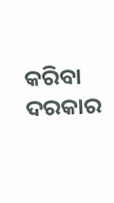କରିବା ଦରକାର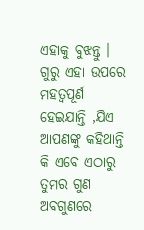ଏହାକୁ ବୁଝନ୍ତୁ । ଗୁରୁ ଏହା ଉପରେ ମହତ୍ଵପୂର୍ଣ ହେଇଯାନ୍ତି ,ଯିଏ ଆପଣଙ୍କୁ କହିଥାନ୍ତି କି ଏବେ ଏଠାରୁ ତୁମର ଗୁଣ ଅବଗୁଣରେ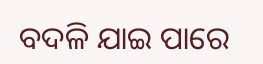ବଦଳି ଯାଇ ପାରେ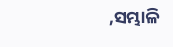,ସମ୍ଭାଳି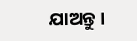ଯାଅନ୍ତୁ ।